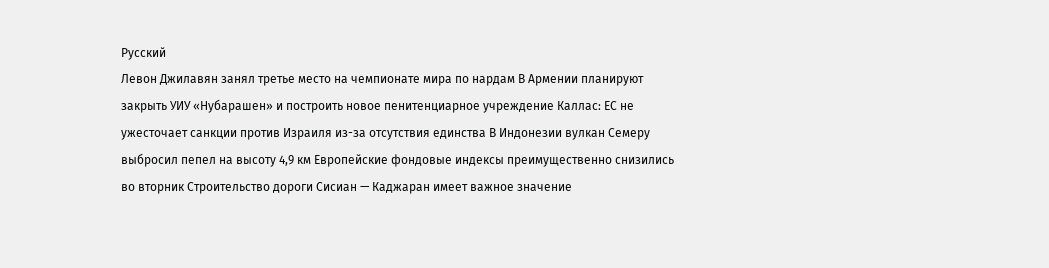Русский
Левон Джилавян занял третье место на чемпионате мира по нардам В Армении планируют закрыть УИУ «Нубарашен» и построить новое пенитенциарное учреждение Каллас: ЕС не ужесточает санкции против Израиля из-за отсутствия единства В Индонезии вулкан Семеру выбросил пепел на высоту 4,9 км Европейские фондовые индексы преимущественно снизились во вторник Строительство дороги Сисиан — Каджаран имеет важное значение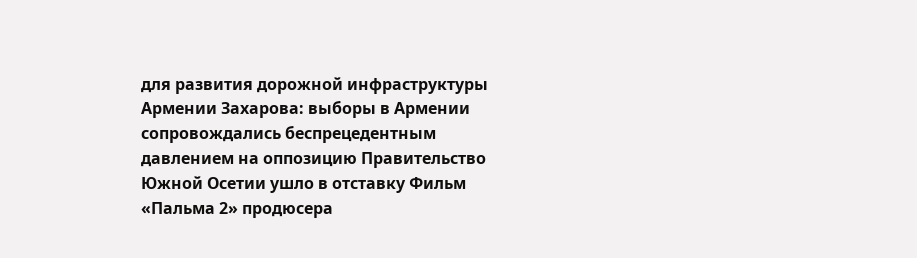для развития дорожной инфраструктуры Армении Захарова: выборы в Армении сопровождались беспрецедентным давлением на оппозицию Правительство Южной Осетии ушло в отставку Фильм «Пальма 2» продюсера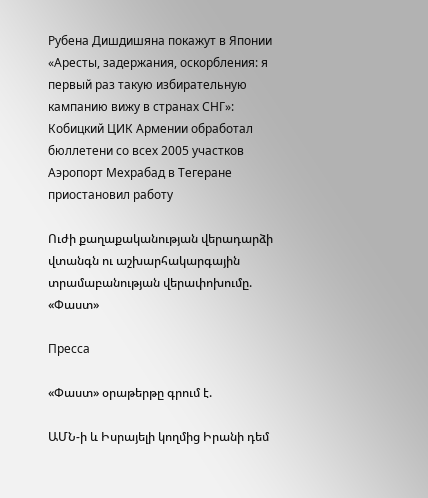Рубена Дишдишяна покажут в Японии «Аресты, задержания, оскорбления: я первый раз такую избирательную кампанию вижу в странах СНГ»: Кобицкий ЦИК Армении обработал бюллетени со всех 2005 участков Аэропорт Мехрабад в Тегеране приостановил работу

Ուժի քաղաքականության վերադարձի վտանգն ու աշխարհակարգային տրամաբանության վերափոխումը. «Փաստ»

Пресса

«Փաստ» օրաթերթը գրում է.

ԱՄՆ-ի և Իսրայելի կողմից Իրանի դեմ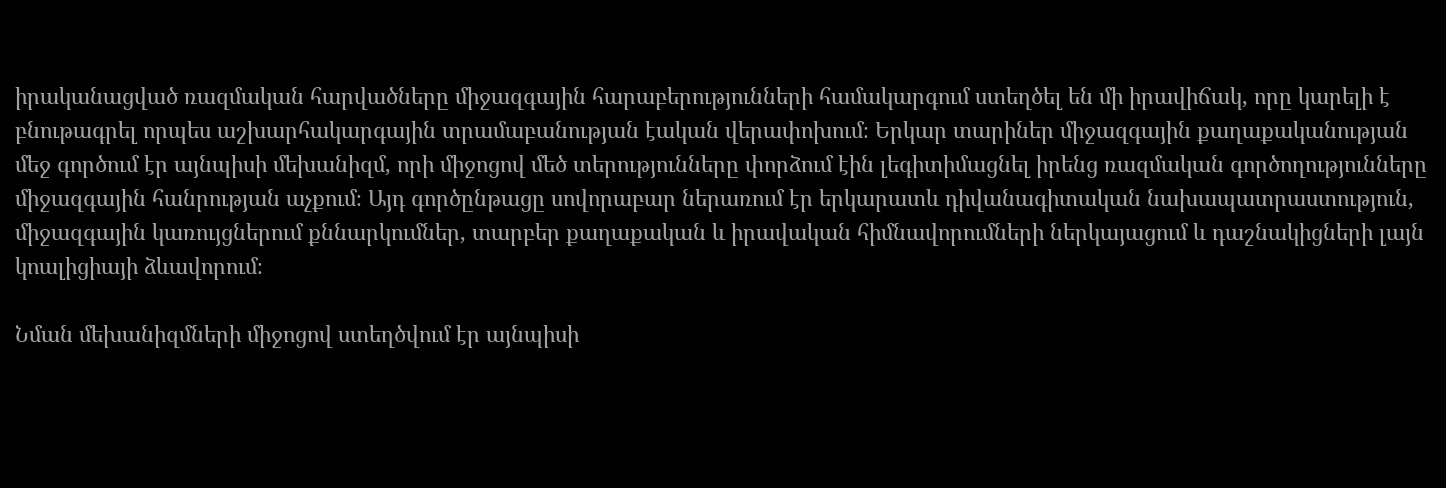իրականացված ռազմական հարվածները միջազգային հարաբերությունների համակարգում ստեղծել են մի իրավիճակ, որը կարելի է բնութագրել որպես աշխարհակարգային տրամաբանության էական վերափոխում։ Երկար տարիներ միջազգային քաղաքականության մեջ գործում էր այնպիսի մեխանիզմ, որի միջոցով մեծ տերությունները փորձում էին լեգիտիմացնել իրենց ռազմական գործողությունները միջազգային հանրության աչքում։ Այդ գործընթացը սովորաբար ներառում էր երկարատև դիվանագիտական նախապատրաստություն, միջազգային կառույցներում քննարկումներ, տարբեր քաղաքական և իրավական հիմնավորումների ներկայացում և դաշնակիցների լայն կոալիցիայի ձևավորում։

Նման մեխանիզմների միջոցով ստեղծվում էր այնպիսի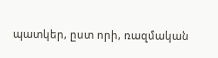պատկեր, ըստ որի, ռազմական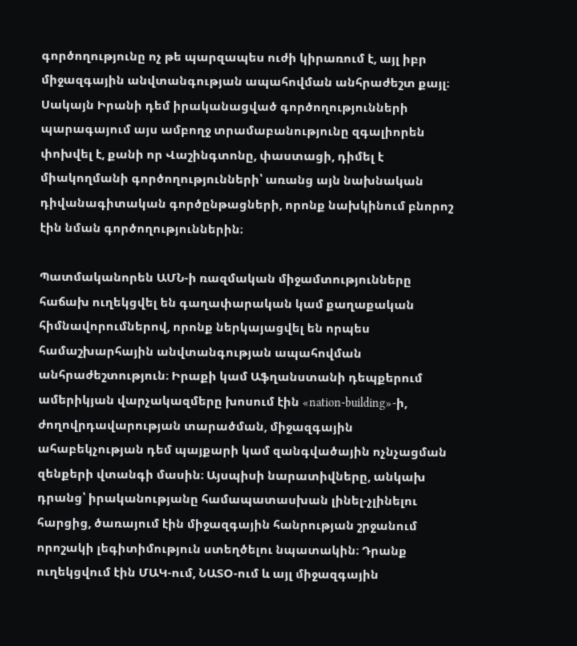գործողությունը ոչ թե պարզապես ուժի կիրառում է, այլ իբր միջազգային անվտանգության ապահովման անհրաժեշտ քայլ։ Սակայն Իրանի դեմ իրականացված գործողությունների պարագայում այս ամբողջ տրամաբանությունը զգալիորեն փոխվել է, քանի որ Վաշինգտոնը, փաստացի, դիմել է միակողմանի գործողությունների՝ առանց այն նախնական դիվանագիտական գործընթացների, որոնք նախկինում բնորոշ էին նման գործողություններին։

Պատմականորեն ԱՄՆ-ի ռազմական միջամտությունները հաճախ ուղեկցվել են գաղափարական կամ քաղաքական հիմնավորումներով, որոնք ներկայացվել են որպես համաշխարհային անվտանգության ապահովման անհրաժեշտություն։ Իրաքի կամ Աֆղանստանի դեպքերում ամերիկյան վարչակազմերը խոսում էին «nation-building»-ի, ժողովրդավարության տարածման, միջազգային ահաբեկչության դեմ պայքարի կամ զանգվածային ոչնչացման զենքերի վտանգի մասին։ Այսպիսի նարատիվները, անկախ դրանց՝ իրականությանը համապատասխան լինել-չլինելու հարցից, ծառայում էին միջազգային հանրության շրջանում որոշակի լեգիտիմություն ստեղծելու նպատակին։ Դրանք ուղեկցվում էին ՄԱԿ-ում, ՆԱՏՕ-ում և այլ միջազգային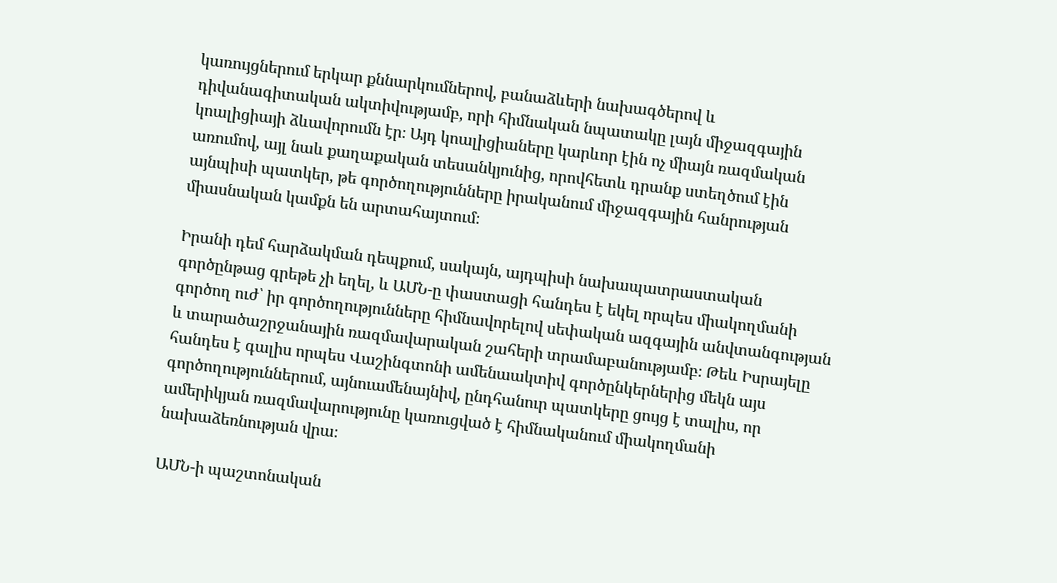կառույցներում երկար քննարկումներով, բանաձևերի նախագծերով և դիվանագիտական ակտիվությամբ, որի հիմնական նպատակը լայն միջազգային կոալիցիայի ձևավորումն էր։ Այդ կոալիցիաները կարևոր էին ոչ միայն ռազմական առումով, այլ նաև քաղաքական տեսանկյունից, որովհետև դրանք ստեղծում էին այնպիսի պատկեր, թե գործողությունները իրականում միջազգային հանրության միասնական կամքն են արտահայտում։

Իրանի դեմ հարձակման դեպքում, սակայն, այդպիսի նախապատրաստական գործընթաց գրեթե չի եղել, և ԱՄՆ-ը փաստացի հանդես է եկել որպես միակողմանի գործող ուժ՝ իր գործողությունները հիմնավորելով սեփական ազգային անվտանգության և տարածաշրջանային ռազմավարական շահերի տրամաբանությամբ։ Թեև Իսրայելը հանդես է գալիս որպես Վաշինգտոնի ամենաակտիվ գործընկերներից մեկն այս գործողություններում, այնուամենայնիվ, ընդհանուր պատկերը ցույց է տալիս, որ ամերիկյան ռազմավարությունը կառուցված է հիմնականում միակողմանի նախաձեռնության վրա։

ԱՄՆ-ի պաշտոնական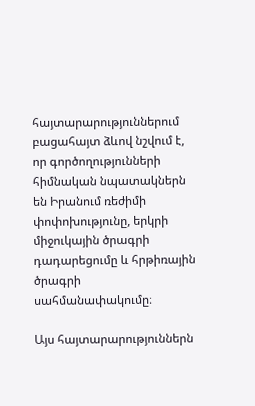հայտարարություններում բացահայտ ձևով նշվում է, որ գործողությունների հիմնական նպատակներն են Իրանում ռեժիմի փոփոխությունը, երկրի միջուկային ծրագրի դադարեցումը և հրթիռային ծրագրի սահմանափակումը։

Այս հայտարարություններն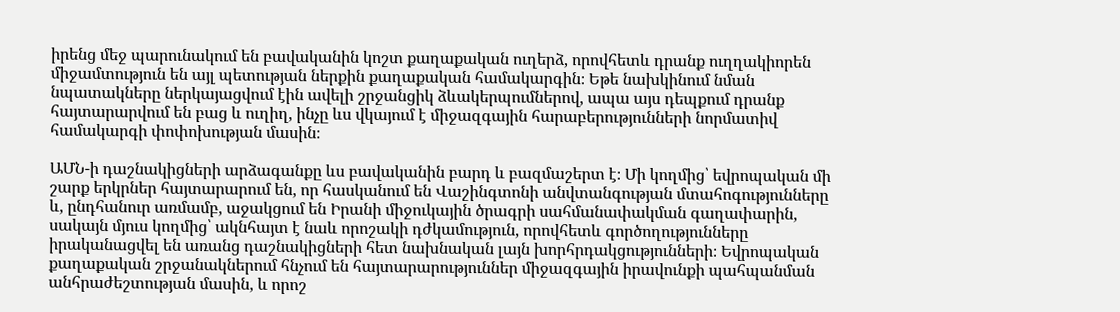իրենց մեջ պարունակում են բավականին կոշտ քաղաքական ուղերձ, որովհետև դրանք ուղղակիորեն միջամտություն են այլ պետության ներքին քաղաքական համակարգին։ Եթե նախկինում նման նպատակները ներկայացվում էին ավելի շրջանցիկ ձևակերպումներով, ապա այս դեպքում դրանք հայտարարվում են բաց և ուղիղ, ինչը ևս վկայում է միջազգային հարաբերությունների նորմատիվ համակարգի փոփոխության մասին։

ԱՄՆ-ի դաշնակիցների արձագանքը ևս բավականին բարդ և բազմաշերտ է։ Մի կողմից՝ եվրոպական մի շարք երկրներ հայտարարում են, որ հասկանում են Վաշինգտոնի անվտանգության մտահոգությունները և, ընդհանուր առմամբ, աջակցում են Իրանի միջուկային ծրագրի սահմանափակման գաղափարին, սակայն մյուս կողմից՝ ակնհայտ է նաև որոշակի դժկամություն, որովհետև գործողությունները իրականացվել են առանց դաշնակիցների հետ նախնական լայն խորհրդակցությունների։ Եվրոպական քաղաքական շրջանակներում հնչում են հայտարարություններ միջազգային իրավունքի պահպանման անհրաժեշտության մասին, և որոշ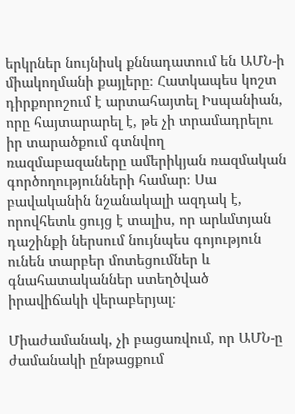երկրներ նույնիսկ քննադատում են ԱՄՆ-ի միակողմանի քայլերը։ Հատկապես կոշտ դիրքորոշում է արտահայտել Իսպանիան, որը հայտարարել է, թե չի տրամադրելու իր տարածքում գտնվող ռազմաբազաները ամերիկյան ռազմական գործողությունների համար։ Սա բավականին նշանակալի ազդակ է, որովհետև ցույց է տալիս, որ արևմտյան դաշինքի ներսում նույնպես գոյություն ունեն տարբեր մոտեցումներ և գնահատականներ ստեղծված իրավիճակի վերաբերյալ։

Միաժամանակ, չի բացառվում, որ ԱՄՆ-ը ժամանակի ընթացքում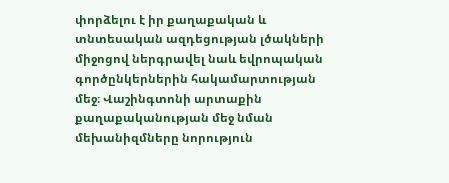փորձելու է իր քաղաքական և տնտեսական ազդեցության լծակների միջոցով ներգրավել նաև եվրոպական գործընկերներին հակամարտության մեջ։ Վաշինգտոնի արտաքին քաղաքականության մեջ նման մեխանիզմները նորություն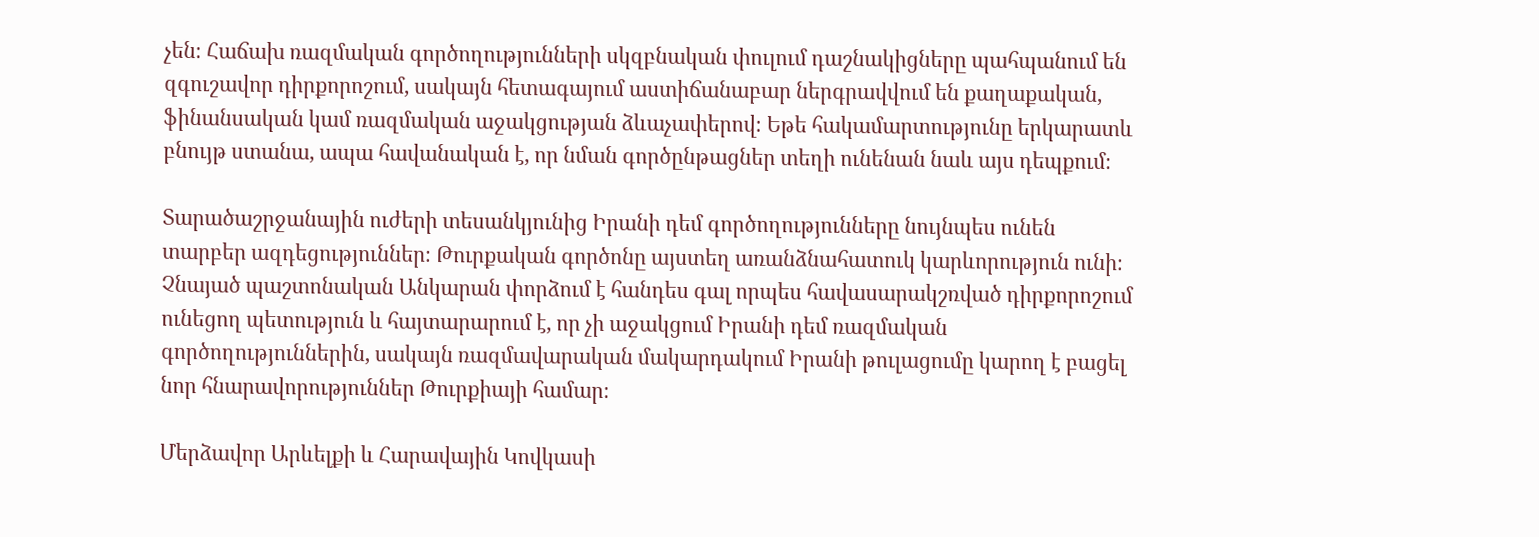չեն։ Հաճախ ռազմական գործողությունների սկզբնական փուլում դաշնակիցները պահպանում են զգուշավոր դիրքորոշում, սակայն հետագայում աստիճանաբար ներգրավվում են քաղաքական, ֆինանսական կամ ռազմական աջակցության ձևաչափերով։ Եթե հակամարտությունը երկարատև բնույթ ստանա, ապա հավանական է, որ նման գործընթացներ տեղի ունենան նաև այս դեպքում։

Տարածաշրջանային ուժերի տեսանկյունից Իրանի դեմ գործողությունները նույնպես ունեն տարբեր ազդեցություններ։ Թուրքական գործոնը այստեղ առանձնահատուկ կարևորություն ունի։ Չնայած պաշտոնական Անկարան փորձում է հանդես գալ որպես հավասարակշռված դիրքորոշում ունեցող պետություն և հայտարարում է, որ չի աջակցում Իրանի դեմ ռազմական գործողություններին, սակայն ռազմավարական մակարդակում Իրանի թուլացումը կարող է բացել նոր հնարավորություններ Թուրքիայի համար։

Մերձավոր Արևելքի և Հարավային Կովկասի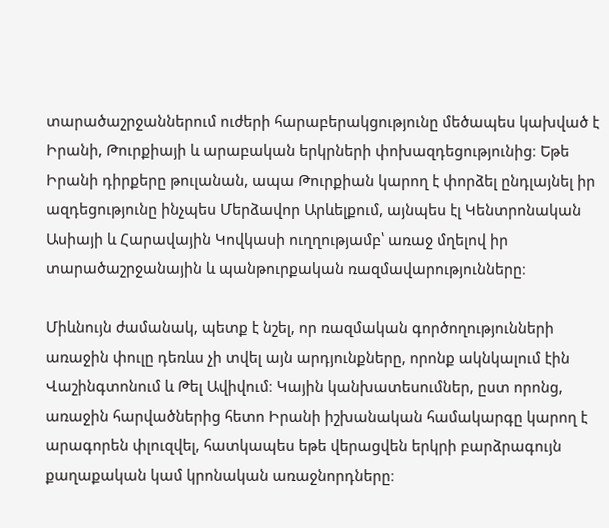տարածաշրջաններում ուժերի հարաբերակցությունը մեծապես կախված է Իրանի, Թուրքիայի և արաբական երկրների փոխազդեցությունից։ Եթե Իրանի դիրքերը թուլանան, ապա Թուրքիան կարող է փորձել ընդլայնել իր ազդեցությունը ինչպես Մերձավոր Արևելքում, այնպես էլ Կենտրոնական Ասիայի և Հարավային Կովկասի ուղղությամբ՝ առաջ մղելով իր տարածաշրջանային և պանթուրքական ռազմավարությունները։

Միևնույն ժամանակ, պետք է նշել, որ ռազմական գործողությունների առաջին փուլը դեռևս չի տվել այն արդյունքները, որոնք ակնկալում էին Վաշինգտոնում և Թել Ավիվում։ Կային կանխատեսումներ, ըստ որոնց, առաջին հարվածներից հետո Իրանի իշխանական համակարգը կարող է արագորեն փլուզվել, հատկապես եթե վերացվեն երկրի բարձրագույն քաղաքական կամ կրոնական առաջնորդները։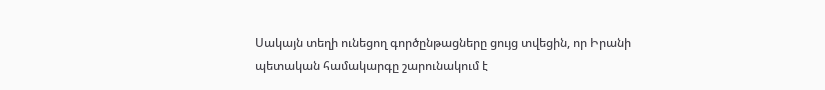Սակայն տեղի ունեցող գործընթացները ցույց տվեցին, որ Իրանի պետական համակարգը շարունակում է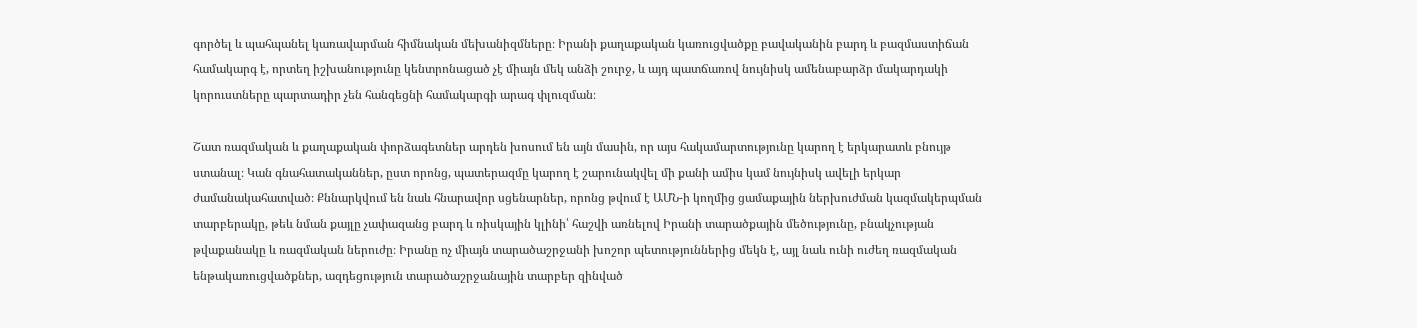գործել և պահպանել կառավարման հիմնական մեխանիզմները։ Իրանի քաղաքական կառուցվածքը բավականին բարդ և բազմաստիճան համակարգ է, որտեղ իշխանությունը կենտրոնացած չէ միայն մեկ անձի շուրջ, և այդ պատճառով նույնիսկ ամենաբարձր մակարդակի կորուստները պարտադիր չեն հանգեցնի համակարգի արագ փլուզման։

Շատ ռազմական և քաղաքական փորձագետներ արդեն խոսում են այն մասին, որ այս հակամարտությունը կարող է երկարատև բնույթ ստանալ։ Կան գնահատականներ, ըստ որոնց, պատերազմը կարող է շարունակվել մի քանի ամիս կամ նույնիսկ ավելի երկար ժամանակահատված։ Քննարկվում են նաև հնարավոր սցենարներ, որոնց թվում է ԱՄՆ-ի կողմից ցամաքային ներխուժման կազմակերպման տարբերակը, թեև նման քայլը չափազանց բարդ և ռիսկային կլինի՝ հաշվի առնելով Իրանի տարածքային մեծությունը, բնակչության թվաքանակը և ռազմական ներուժը։ Իրանը ոչ միայն տարածաշրջանի խոշոր պետություններից մեկն է, այլ նաև ունի ուժեղ ռազմական ենթակառուցվածքներ, ազդեցություն տարածաշրջանային տարբեր զինված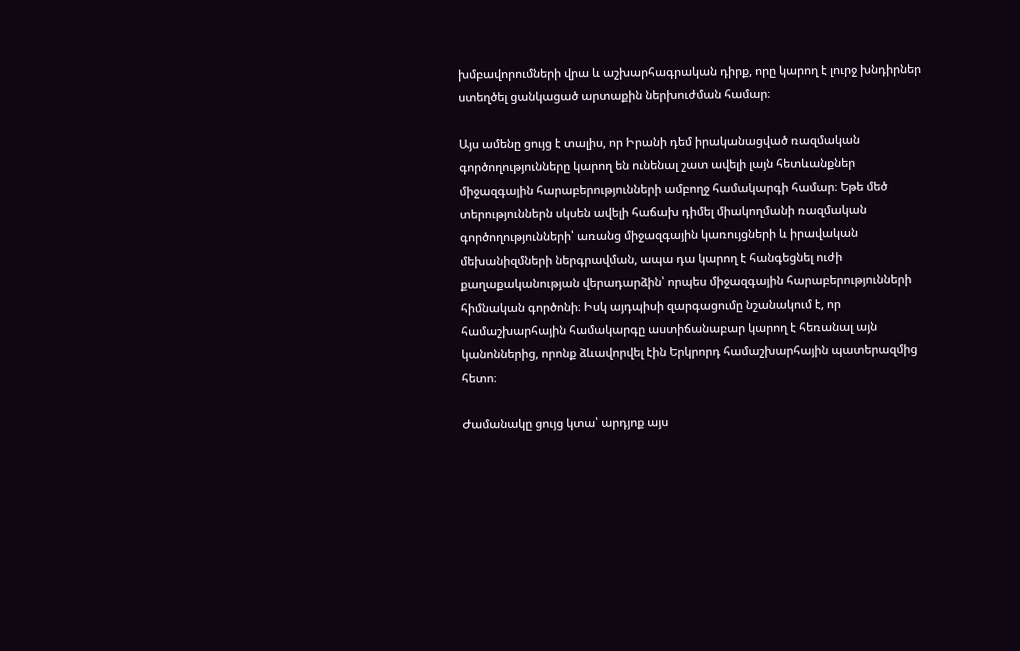խմբավորումների վրա և աշխարհագրական դիրք, որը կարող է լուրջ խնդիրներ ստեղծել ցանկացած արտաքին ներխուժման համար։

Այս ամենը ցույց է տալիս, որ Իրանի դեմ իրականացված ռազմական գործողությունները կարող են ունենալ շատ ավելի լայն հետևանքներ միջազգային հարաբերությունների ամբողջ համակարգի համար։ Եթե մեծ տերություններն սկսեն ավելի հաճախ դիմել միակողմանի ռազմական գործողությունների՝ առանց միջազգային կառույցների և իրավական մեխանիզմների ներգրավման, ապա դա կարող է հանգեցնել ուժի քաղաքականության վերադարձին՝ որպես միջազգային հարաբերությունների հիմնական գործոնի։ Իսկ այդպիսի զարգացումը նշանակում է, որ համաշխարհային համակարգը աստիճանաբար կարող է հեռանալ այն կանոններից, որոնք ձևավորվել էին Երկրորդ համաշխարհային պատերազմից հետո։

Ժամանակը ցույց կտա՝ արդյոք այս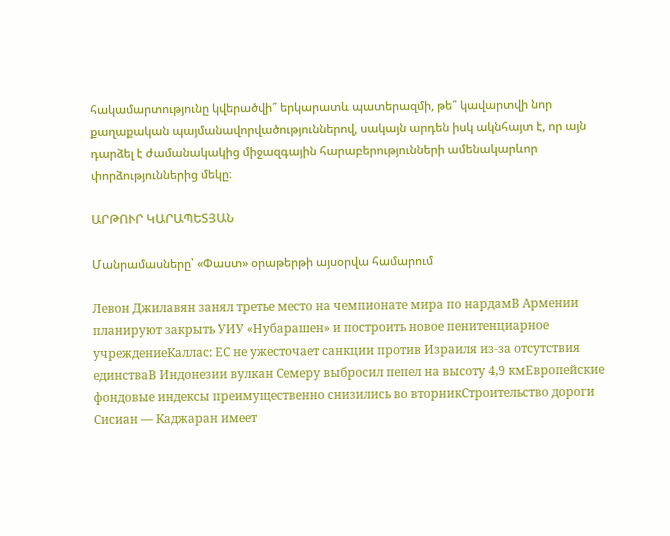հակամարտությունը կվերածվի՞ երկարատև պատերազմի, թե՞ կավարտվի նոր քաղաքական պայմանավորվածություններով, սակայն արդեն իսկ ակնհայտ է, որ այն դարձել է ժամանակակից միջազգային հարաբերությունների ամենակարևոր փորձություններից մեկը։

ԱՐԹՈՒՐ ԿԱՐԱՊԵՏՅԱՆ

Մանրամասները՝ «Փաստ» օրաթերթի այսօրվա համարում

Левон Джилавян занял третье место на чемпионате мира по нардамВ Армении планируют закрыть УИУ «Нубарашен» и построить новое пенитенциарное учреждениеКаллас: ЕС не ужесточает санкции против Израиля из-за отсутствия единстваВ Индонезии вулкан Семеру выбросил пепел на высоту 4,9 кмЕвропейские фондовые индексы преимущественно снизились во вторникСтроительство дороги Сисиан — Каджаран имеет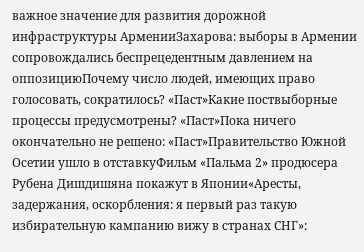важное значение для развития дорожной инфраструктуры АрменииЗахарова: выборы в Армении сопровождались беспрецедентным давлением на оппозициюПочему число людей, имеющих право голосовать, сократилось? «Паст»Какие поствыборные процессы предусмотрены? «Паст»Пока ничего окончательно не решено: «Паст»Правительство Южной Осетии ушло в отставкуФильм «Пальма 2» продюсера Рубена Дишдишяна покажут в Японии«Аресты, задержания, оскорбления: я первый раз такую избирательную кампанию вижу в странах СНГ»: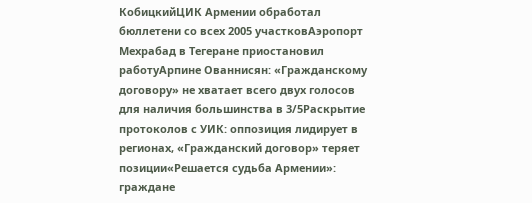КобицкийЦИК Армении обработал бюллетени со всех 2005 участковАэропорт Мехрабад в Тегеране приостановил работуАрпине Ованнисян: «Гражданскому договору» не хватает всего двух голосов для наличия большинства в 3/5Раскрытие протоколов с УИК: оппозиция лидирует в регионах, «Гражданский договор» теряет позиции«Решается судьба Армении»: граждане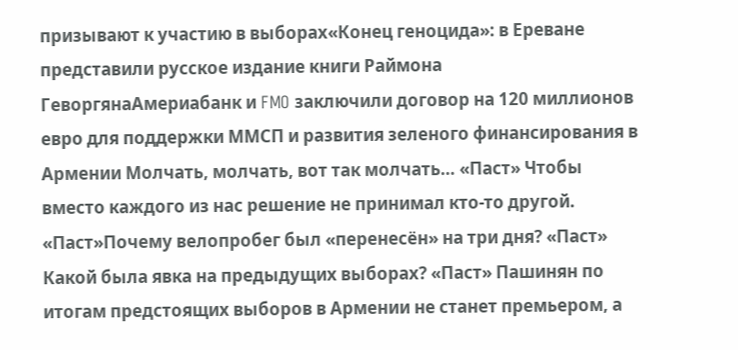призывают к участию в выборах«Конец геноцида»: в Ереване представили русское издание книги Раймона ГеворгянаАмериабанк и FMO заключили договор на 120 миллионов евро для поддержки ММСП и развития зеленого финансирования в Армении Молчать, молчать, вот так молчать… «Паст» Чтобы вместо каждого из нас решение не принимал кто-то другой. «Паст»Почему велопробег был «перенесён» на три дня? «Паст» Какой была явка на предыдущих выборах? «Паст» Пашинян по итогам предстоящих выборов в Армении не станет премьером, а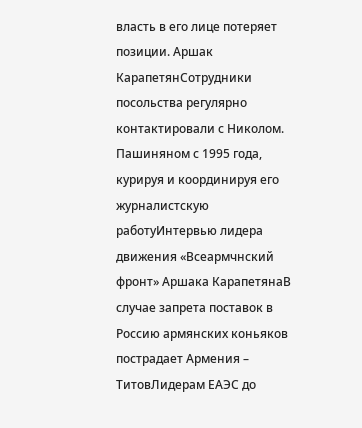власть в его лице потеряет позиции. Аршак КарапетянСотрудники посольства регулярно контактировали с Николом. Пашиняном с 1995 года, курируя и координируя его журналистскую работуИнтервью лидера движения «Всеармчнский фронт» Аршака КарапетянаВ случае запрета поставок в Россию армянских коньяков пострадает Армения – ТитовЛидерам ЕАЭС до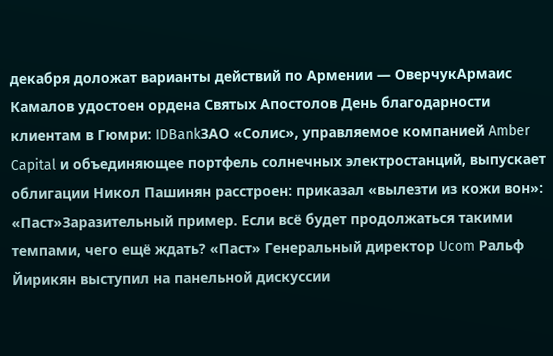декабря доложат варианты действий по Армении — ОверчукАрмаис Камалов удостоен ордена Святых Апостолов День благодарности клиентам в Гюмри: IDBankЗАО «Солис», управляемое компанией Amber Capital и объединяющее портфель солнечных электростанций, выпускает облигации Никол Пашинян расстроен: приказал «вылезти из кожи вон»: «Паст»Заразительный пример. Если всё будет продолжаться такими темпами, чего ещё ждать? «Паст» Генеральный директор Ucom Ральф Йирикян выступил на панельной дискуссии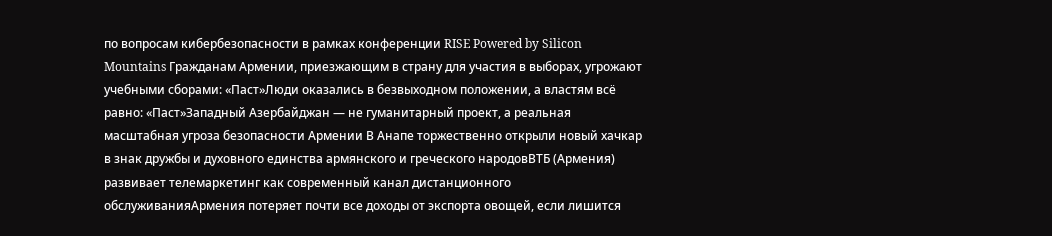по вопросам кибербезопасности в рамках конференции RISE Powered by Silicon Mountains Гражданам Армении, приезжающим в страну для участия в выборах, угрожают учебными сборами: «Паст»Люди оказались в безвыходном положении, а властям всё равно: «Паст»Западный Азербайджан — не гуманитарный проект, а реальная масштабная угроза безопасности Армении В Анапе торжественно открыли новый хачкар в знак дружбы и духовного единства армянского и греческого народовВТБ (Армения) развивает телемаркетинг как современный канал дистанционного обслуживанияАрмения потеряет почти все доходы от экспорта овощей, если лишится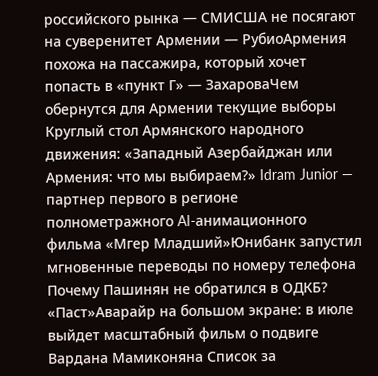российского рынка — СМИСША не посягают на суверенитет Армении — РубиоАрмения похожа на пассажира, который хочет попасть в «пункт Г» — ЗахароваЧем обернутся для Армении текущие выборы Круглый стол Армянского народного движения: «Западный Азербайджан или Армения: что мы выбираем?» Idram Junior — партнер первого в регионе полнометражного AI-анимационного фильма «Мгер Младший»Юнибанк запустил мгновенные переводы по номеру телефона Почему Пашинян не обратился в ОДКБ? «Паст»Аварайр на большом экране: в июле выйдет масштабный фильм о подвиге Вардана Мамиконяна Список за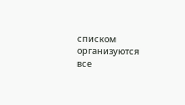списком организуются все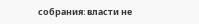собрания։ власти не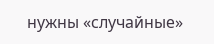нужны «случайные»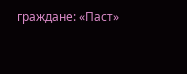граждане: «Паст»